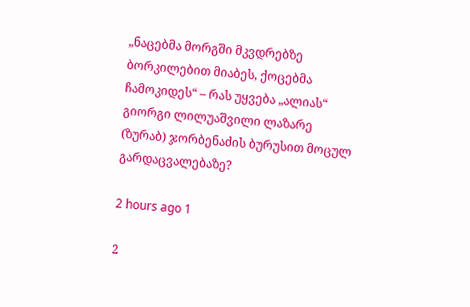„ნაცებმა მორგში მკვდრებზე ბორკილებით მიაბეს, ქოცებმა ჩამოკიდეს“ – რას უყვება „ალიას“ გიორგი ლილუაშვილი ლაზარე (ზურაბ) ჯორბენაძის ბურუსით მოცულ გარდაცვალებაზე?

2 hours ago 1

2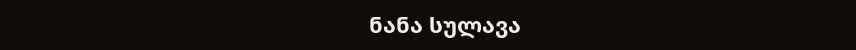ნანა სულავა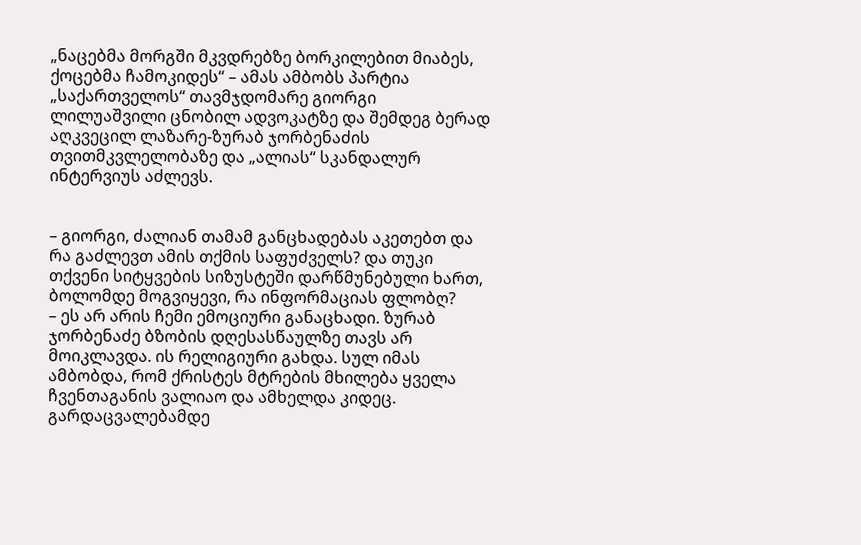„ნაცებმა მორგში მკვდრებზე ბორკილებით მიაბეს, ქოცებმა ჩამოკიდეს“ – ამას ამბობს პარტია „საქართველოს“ თავმჯდომარე გიორგი ლილუაშვილი ცნობილ ადვოკატზე და შემდეგ ბერად აღკვეცილ ლაზარე-ზურაბ ჯორბენაძის თვითმკვლელობაზე და „ალიას“ სკანდალურ ინტერვიუს აძლევს.


– გიორგი, ძალიან თამამ განცხადებას აკეთებთ და რა გაძლევთ ამის თქმის საფუძველს? და თუკი თქვენი სიტყვების სიზუსტეში დარწმუნებული ხართ, ბოლომდე მოგვიყევი, რა ინფორმაციას ფლობღ?
– ეს არ არის ჩემი ემოციური განაცხადი. ზურაბ ჯორბენაძე ბზობის დღესასწაულზე თავს არ მოიკლავდა. ის რელიგიური გახდა. სულ იმას ამბობდა, რომ ქრისტეს მტრების მხილება ყველა ჩვენთაგანის ვალიაო და ამხელდა კიდეც. გარდაცვალებამდე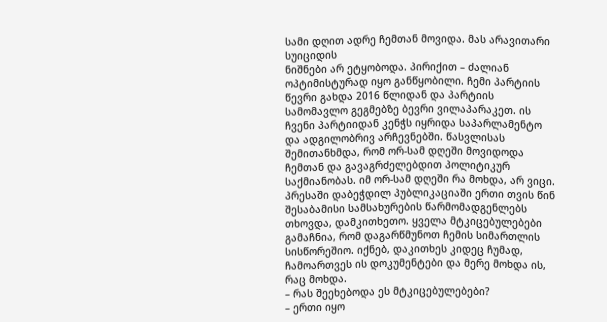სამი დღით ადრე ჩემთან მოვიდა. მას არავითარი სუიციდის
ნიშნები არ ეტყობოდა. პირიქით – ძალიან ოპტიმისტურად იყო განწყობილი. ჩემი პარტიის წევრი გახდა 2016 წლიდან და პარტიის სამომავლო გეგმებზე ბევრი ვილაპარაკეთ. ის ჩვენი პარტიიდან კენჭს იყრიდა საპარლამენტო და ადგილობრივ არჩევნებში. წასვლისას შემითანხმდა, რომ ორ-სამ დღეში მოვიდოდა ჩემთან და გავაგრძელებდით პოლიტიკურ საქმიანობას. იმ ორ-სამ დღეში რა მოხდა, არ ვიცი.
პრესაში დაბეჭდილ პუბლიკაციაში ერთი თვის წინ შესაბამისი სამსახურების წარმომადგენლებს თხოვდა, დამკითხეთო. ყველა მტკიცებულებები გამაჩნია, რომ დაგარწმუნოთ ჩემის სიმართლის სისწორეშიო. იქნებ, დაკითხეს კიდეც ჩუმად, ჩამოართვეს ის დოკუმენტები და მერე მოხდა ის, რაც მოხდა.
– რას შეეხებოდა ეს მტკიცებულებები?
– ერთი იყო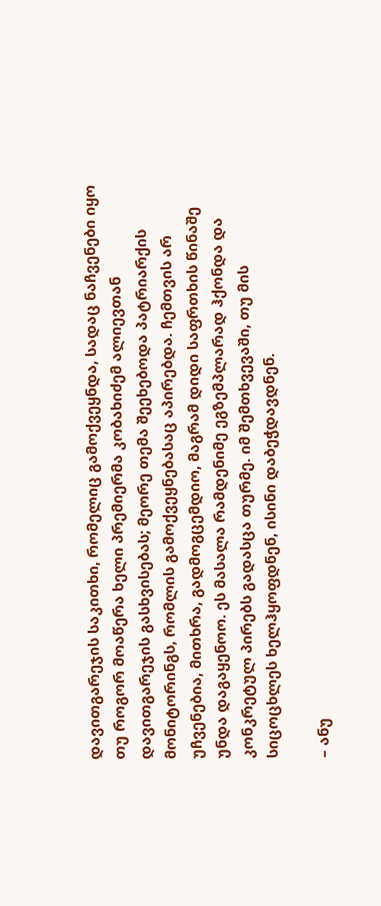დავითგარეჯის საკითხი, რომელიც გამოქვეყნდა, სადაც ნაჩვენები იყო თუ როგორ მოაწერა ხელი პრემიერმა კობახიძემ ალიევთან დავითგარეჯის გასხვისებას; მეორე თემა შეეხებოდა პატრიარქის მონიტორინგს, რომლის გამოქვეყნებასაც აპირებდა. ჩემთვის არ უჩვენებია, მითხრა, გადმოგცემდიო, მაგრამ დიდი საფრთხის წინაშე უნდა დაგაყენოო. ეს მასალა რამდენიმე ეგზემპლარად ჰქონდა და კონკრეტულ პირებს გადასცა თურმე. იმ შემთხვევაში, თუ მის სიცოცხლეს ხელჰყოფდნენ, ისინი დაბეჭდავდნენ.

– ანუ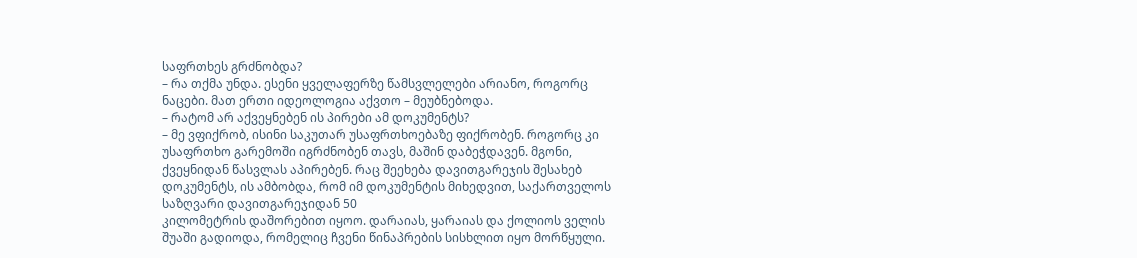საფრთხეს გრძნობდა?
– რა თქმა უნდა. ესენი ყველაფერზე წამსვლელები არიანო, როგორც ნაცები. მათ ერთი იდეოლოგია აქვთო – მეუბნებოდა.
– რატომ არ აქვეყნებენ ის პირები ამ დოკუმენტს?
– მე ვფიქრობ, ისინი საკუთარ უსაფრთხოებაზე ფიქრობენ. როგორც კი უსაფრთხო გარემოში იგრძნობენ თავს, მაშინ დაბეჭდავენ. მგონი, ქვეყნიდან წასვლას აპირებენ. რაც შეეხება დავითგარეჯის შესახებ დოკუმენტს, ის ამბობდა, რომ იმ დოკუმენტის მიხედვით, საქართველოს საზღვარი დავითგარეჯიდან 50
კილომეტრის დაშორებით იყოო. დარაიას, ყარაიას და ქოლიოს ველის შუაში გადიოდა, რომელიც ჩვენი წინაპრების სისხლით იყო მორწყული.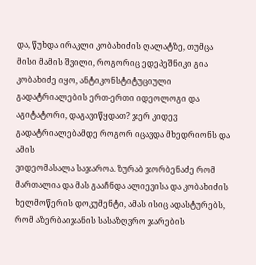და, წუხდა ირაკლი კობახიძის ღალატზე, თუმცა მისი მამის შვილი, როგორიც ედეპეშნიკი გია კობახიძე იყო, ანტიკონსტიტუციული გადატრიალების ერთ-ერთი იდეოლოგი და აგიტატორი, დაგავიწყდათ? ჯერ კიდევ გადატრიალებამდე როგორ იცავდა მხედრიონს და ამის
ვიდეომასალა საჯაროა. ზურაბ ჯორბენაძე რომ მართალია და მას გააჩნდა ალიევისა და კობახიძის ხელმოწერის დოკუმენტი, ამას ისიც ადასტურებს, რომ აზერბაიჯანის სასაზღვრო ჯარების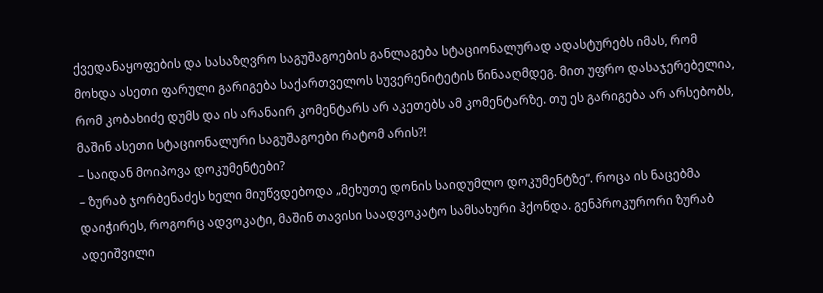ქვედანაყოფების და სასაზღვრო საგუშაგოების განლაგება სტაციონალურად ადასტურებს იმას, რომ მოხდა ასეთი ფარული გარიგება საქართველოს სუვერენიტეტის წინააღმდეგ. მით უფრო დასაჯერებელია, რომ კობახიძე დუმს და ის არანაირ კომენტარს არ აკეთებს ამ კომენტარზე. თუ ეს გარიგება არ არსებობს, მაშინ ასეთი სტაციონალური საგუშაგოები რატომ არის?!
– საიდან მოიპოვა დოკუმენტები?
– ზურაბ ჯორბენაძეს ხელი მიუწვდებოდა „მეხუთე დონის საიდუმლო დოკუმენტზე“. როცა ის ნაცებმა დაიჭირეს, როგორც ადვოკატი, მაშინ თავისი საადვოკატო სამსახური ჰქონდა. გენპროკურორი ზურაბ ადეიშვილი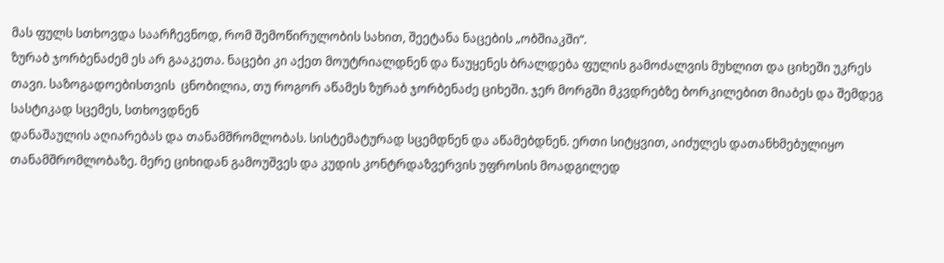მას ფულს სთხოვდა საარჩევნოდ, რომ შემოწირულობის სახით, შეეტანა ნაცების „ობშიაკში“.
ზურაბ ჯორბენაძემ ეს არ გააკეთა. ნაცები კი აქეთ მოუტრიალდნენ და წაუყენეს ბრალდება ფულის გამოძალვის მუხლით და ციხეში უკრეს თავი. საზოგადოებისთვის  ცნობილია, თუ როგორ აწამეს ზურაბ ჯორბენაძე ციხეში. ჯერ მორგში მკვდრებზე ბორკილებით მიაბეს და შემდეგ სასტიკად სცემეს, სთხოვდნენ
დანაშაულის აღიარებას და თანამშრომლობას. სისტემატურად სცემდნენ და აწამებდნენ. ერთი სიტყვით, აიძულეს დათანხმებულიყო თანამშრომლობაზე. მერე ციხიდან გამოუშვეს და კუდის კონტრდაზვერვის უფროსის მოადგილედ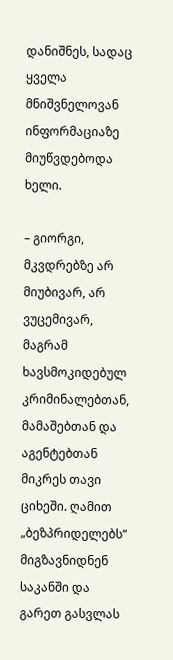დანიშნეს, სადაც ყველა მნიშვნელოვან ინფორმაციაზე მიუწვდებოდა ხელი.

– გიორგი, მკვდრებზე არ მიუბივარ, არ ვუცემივარ, მაგრამ ხავსმოკიდებულ კრიმინალებთან, მამაშებთან და აგენტებთან მიკრეს თავი ციხეში. ღამით „ბეზპრიდელებს“ მიგზავნიდნენ საკანში და გარეთ გასვლას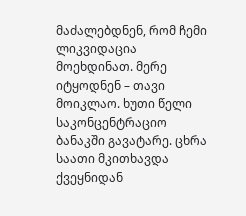მაძალებდნენ, რომ ჩემი ლიკვიდაცია მოეხდინათ. მერე იტყოდნენ – თავი მოიკლაო. ხუთი წელი
საკონცენტრაციო ბანაკში გავატარე. ცხრა საათი მკითხავდა ქვეყნიდან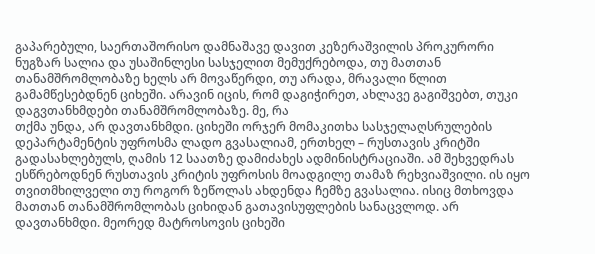გაპარებული, საერთაშორისო დამნაშავე დავით კეზერაშვილის პროკურორი ნუგზარ სალია და უსაშინლესი სასჯელით მემუქრებოდა, თუ მათთან თანამშრომლობაზე ხელს არ მოვაწერდი, თუ არადა, მრავალი წლით გამამწესებდნენ ციხეში. არავინ იცის, რომ დაგიჭირეთ, ახლავე გაგიშვებთ, თუკი დაგვთანხმდები თანამშრომლობაზე. მე, რა
თქმა უნდა, არ დავთანხმდი. ციხეში ორჯერ მომაკითხა სასჯელაღსრულების დეპარტამენტის უფროსმა ლადო გვასალიამ, ერთხელ – რუსთავის კრიტში გადასახლებულს, ღამის 12 საათზე დამიძახეს ადმინისტრაციაში. ამ შეხვედრას ესწრებოდნენ რუსთავის კრიტის უფროსის მოადგილე თამაზ რეხვიაშვილი. ის იყო თვითმხილველი თუ როგორ ზეწოლას ახდენდა ჩემზე გვასალია. ისიც მთხოვდა
მათთან თანამშრომლობას ციხიდან გათავისუფლების სანაცვლოდ. არ დავთანხმდი. მეორედ მატროსოვის ციხეში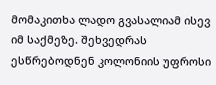მომაკითხა ლადო გვასალიამ ისევ იმ საქმეზე. შეხვედრას ესწრებოდნენ კოლონიის უფროსი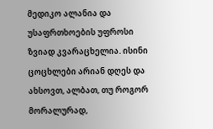მედიკო ალანია და უსაფრთხოების უფროსი ზვიად კვარაცხელია. ისინი ცოცხლები არიან დღეს და ახსოვთ, ალბათ, თუ როგორ მორალურად,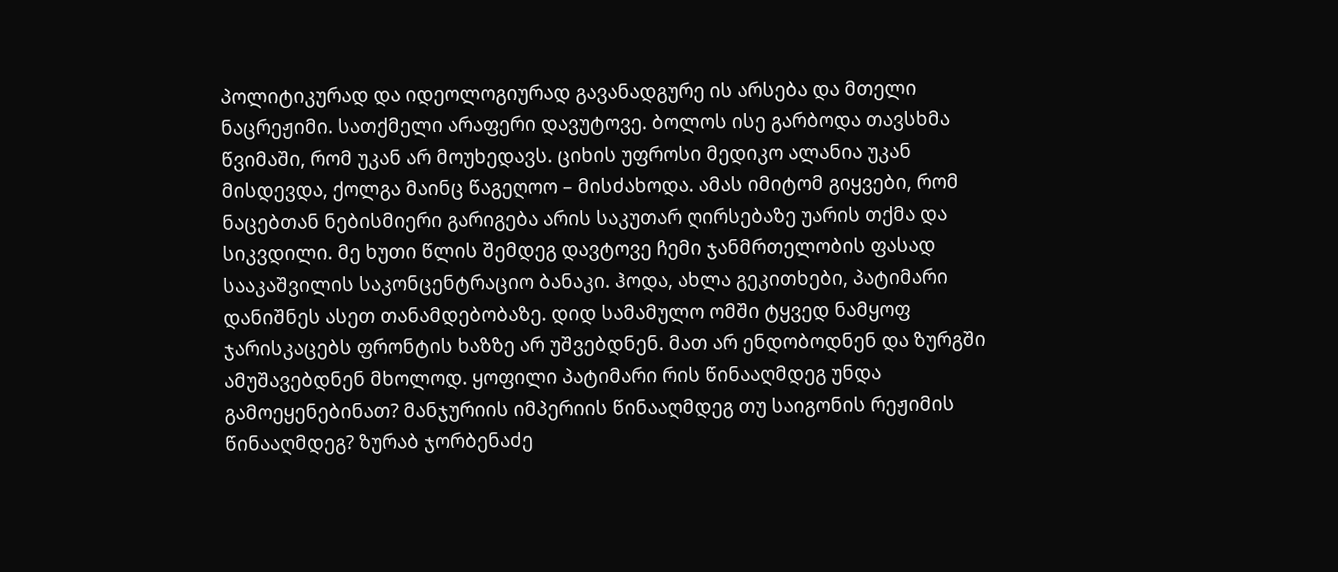პოლიტიკურად და იდეოლოგიურად გავანადგურე ის არსება და მთელი ნაცრეჟიმი. სათქმელი არაფერი დავუტოვე. ბოლოს ისე გარბოდა თავსხმა
წვიმაში, რომ უკან არ მოუხედავს. ციხის უფროსი მედიკო ალანია უკან მისდევდა, ქოლგა მაინც წაგეღოო – მისძახოდა. ამას იმიტომ გიყვები, რომ ნაცებთან ნებისმიერი გარიგება არის საკუთარ ღირსებაზე უარის თქმა და სიკვდილი. მე ხუთი წლის შემდეგ დავტოვე ჩემი ჯანმრთელობის ფასად სააკაშვილის საკონცენტრაციო ბანაკი. ჰოდა, ახლა გეკითხები, პატიმარი დანიშნეს ასეთ თანამდებობაზე. დიდ სამამულო ომში ტყვედ ნამყოფ ჯარისკაცებს ფრონტის ხაზზე არ უშვებდნენ. მათ არ ენდობოდნენ და ზურგში ამუშავებდნენ მხოლოდ. ყოფილი პატიმარი რის წინააღმდეგ უნდა გამოეყენებინათ? მანჯურიის იმპერიის წინააღმდეგ თუ საიგონის რეჟიმის წინააღმდეგ? ზურაბ ჯორბენაძე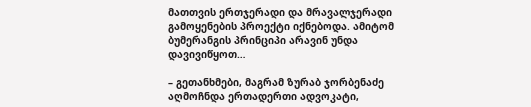მათთვის ერთჯერადი და მრავალჯერადი გამოყენების პროექტი იქნებოდა. ამიტომ ბუმერანგის პრინციპი არავინ უნდა
დავივიწყოთ…

– გეთანხმები, მაგრამ ზურაბ ჯორბენაძე აღმოჩნდა ერთადერთი ადვოკატი,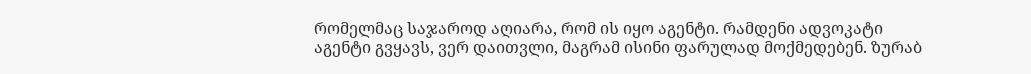რომელმაც საჯაროდ აღიარა, რომ ის იყო აგენტი. რამდენი ადვოკატი აგენტი გვყავს, ვერ დაითვლი, მაგრამ ისინი ფარულად მოქმედებენ. ზურაბ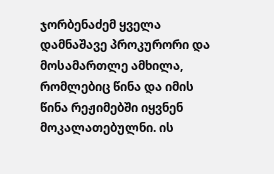ჯორბენაძემ ყველა დამნაშავე პროკურორი და მოსამართლე ამხილა, რომლებიც წინა და იმის წინა რეჟიმებში იყვნენ მოკალათებულნი. ის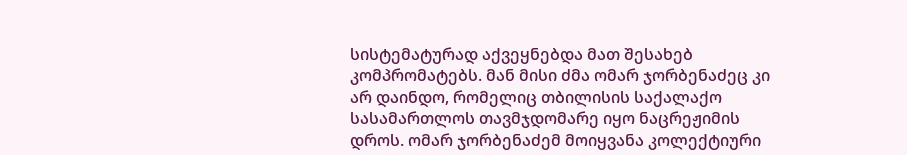სისტემატურად აქვეყნებდა მათ შესახებ კომპრომატებს. მან მისი ძმა ომარ ჯორბენაძეც კი არ დაინდო, რომელიც თბილისის საქალაქო სასამართლოს თავმჯდომარე იყო ნაცრეჟიმის დროს. ომარ ჯორბენაძემ მოიყვანა კოლექტიური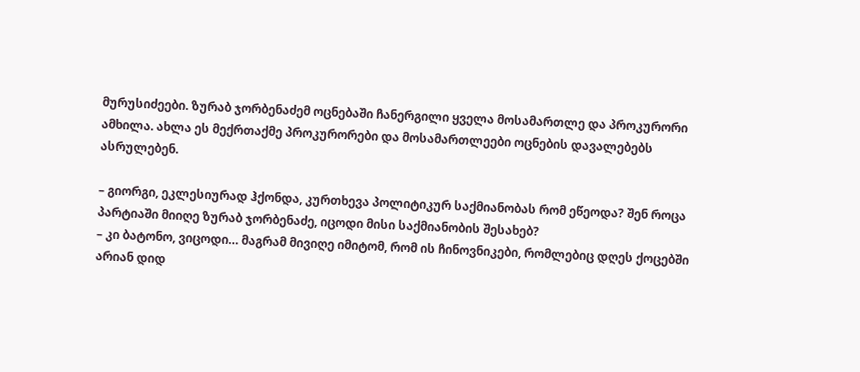მურუსიძეები. ზურაბ ჯორბენაძემ ოცნებაში ჩანერგილი ყველა მოსამართლე და პროკურორი ამხილა. ახლა ეს მექრთაქმე პროკურორები და მოსამართლეები ოცნების დავალებებს ასრულებენ.

– გიორგი, ეკლესიურად ჰქონდა, კურთხევა პოლიტიკურ საქმიანობას რომ ეწეოდა? შენ როცა პარტიაში მიიღე ზურაბ ჯორბენაძე, იცოდი მისი საქმიანობის შესახებ?
– კი ბატონო, ვიცოდი… მაგრამ მივიღე იმიტომ, რომ ის ჩინოვნიკები, რომლებიც დღეს ქოცებში არიან დიდ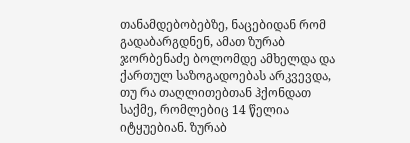თანამდებობებზე, ნაცებიდან რომ გადაბარგდნენ, ამათ ზურაბ ჯორბენაძე ბოლომდე ამხელდა და ქართულ საზოგადოებას არკვევდა, თუ რა თაღლითებთან ჰქონდათ საქმე, რომლებიც 14 წელია იტყუებიან. ზურაბ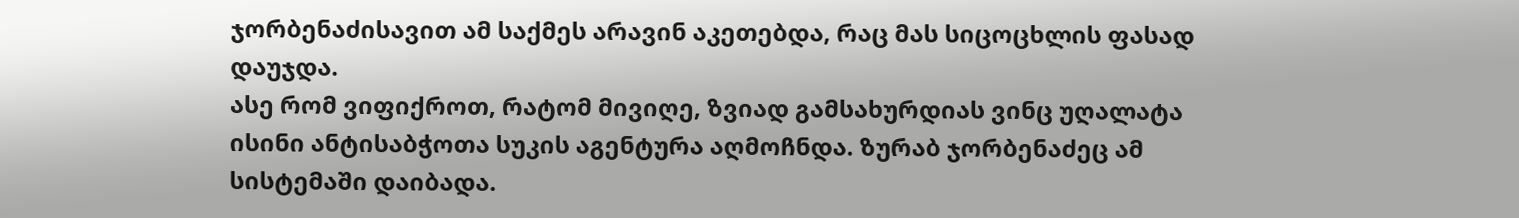ჯორბენაძისავით ამ საქმეს არავინ აკეთებდა, რაც მას სიცოცხლის ფასად დაუჯდა.
ასე რომ ვიფიქროთ, რატომ მივიღე, ზვიად გამსახურდიას ვინც უღალატა ისინი ანტისაბჭოთა სუკის აგენტურა აღმოჩნდა. ზურაბ ჯორბენაძეც ამ სისტემაში დაიბადა.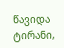წავიდა ტირანი,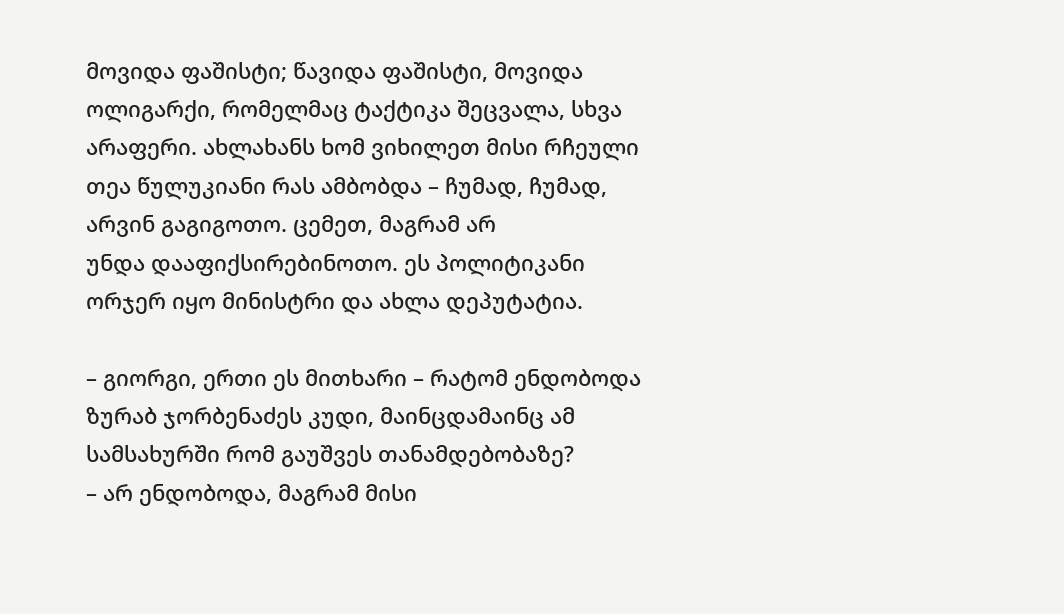მოვიდა ფაშისტი; წავიდა ფაშისტი, მოვიდა ოლიგარქი, რომელმაც ტაქტიკა შეცვალა, სხვა არაფერი. ახლახანს ხომ ვიხილეთ მისი რჩეული თეა წულუკიანი რას ამბობდა – ჩუმად, ჩუმად, არვინ გაგიგოთო. ცემეთ, მაგრამ არ
უნდა დააფიქსირებინოთო. ეს პოლიტიკანი ორჯერ იყო მინისტრი და ახლა დეპუტატია.

– გიორგი, ერთი ეს მითხარი – რატომ ენდობოდა ზურაბ ჯორბენაძეს კუდი, მაინცდამაინც ამ სამსახურში რომ გაუშვეს თანამდებობაზე?
– არ ენდობოდა, მაგრამ მისი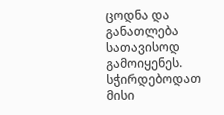ცოდნა და განათლება სათავისოდ გამოიყენეს. სჭირდებოდათ მისი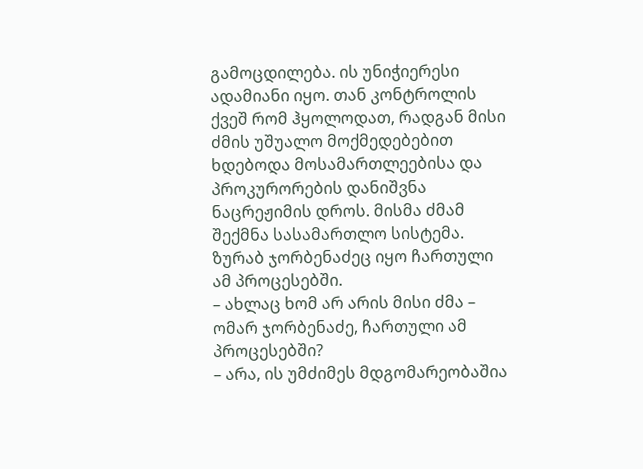გამოცდილება. ის უნიჭიერესი ადამიანი იყო. თან კონტროლის ქვეშ რომ ჰყოლოდათ, რადგან მისი ძმის უშუალო მოქმედებებით ხდებოდა მოსამართლეებისა და პროკურორების დანიშვნა ნაცრეჟიმის დროს. მისმა ძმამ შექმნა სასამართლო სისტემა. ზურაბ ჯორბენაძეც იყო ჩართული ამ პროცესებში.
– ახლაც ხომ არ არის მისი ძმა – ომარ ჯორბენაძე, ჩართული ამ პროცესებში?
– არა, ის უმძიმეს მდგომარეობაშია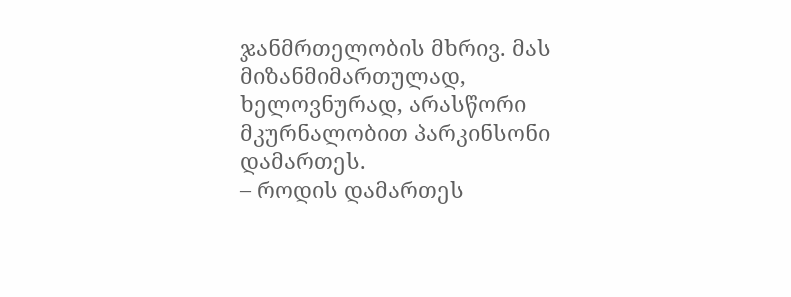ჯანმრთელობის მხრივ. მას მიზანმიმართულად, ხელოვნურად, არასწორი მკურნალობით პარკინსონი დამართეს.
– როდის დამართეს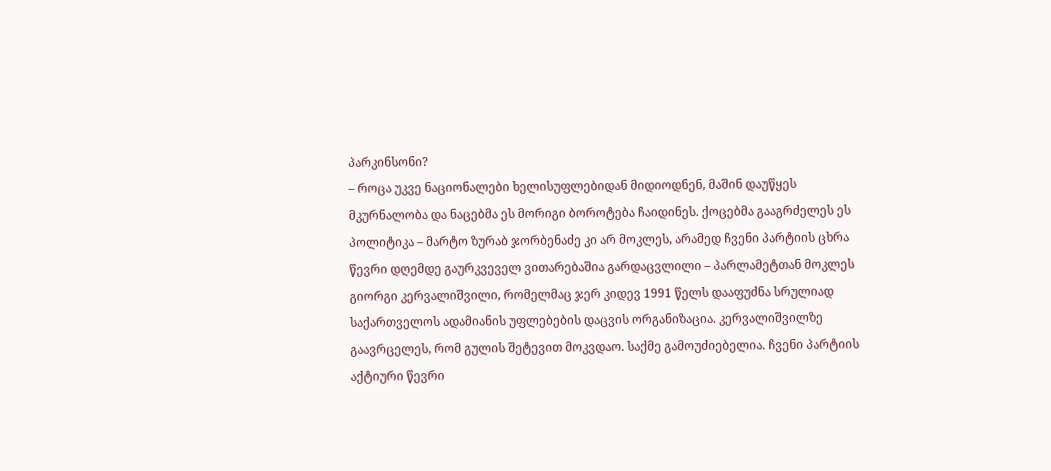პარკინსონი?
– როცა უკვე ნაციონალები ხელისუფლებიდან მიდიოდნენ, მაშინ დაუწყეს მკურნალობა და ნაცებმა ეს მორიგი ბოროტება ჩაიდინეს. ქოცებმა გააგრძელეს ეს პოლიტიკა – მარტო ზურაბ ჯორბენაძე კი არ მოკლეს, არამედ ჩვენი პარტიის ცხრა წევრი დღემდე გაურკვეველ ვითარებაშია გარდაცვლილი – პარლამეტთან მოკლეს გიორგი კერვალიშვილი, რომელმაც ჯერ კიდევ 1991 წელს დააფუძნა სრულიად საქართველოს ადამიანის უფლებების დაცვის ორგანიზაცია. კერვალიშვილზე გაავრცელეს, რომ გულის შეტევით მოკვდაო. საქმე გამოუძიებელია. ჩვენი პარტიის აქტიური წევრი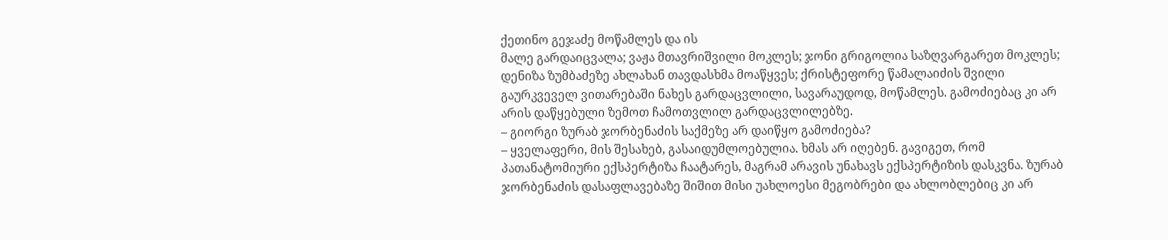ქეთინო გეჯაძე მოწამლეს და ის
მალე გარდაიცვალა; ვაჟა მთავრიშვილი მოკლეს; ჯონი გრიგოლია საზღვარგარეთ მოკლეს; დენიზა ზუმბაძეზე ახლახან თავდასხმა მოაწყვეს; ქრისტეფორე წამალაიძის შვილი გაურკვეველ ვითარებაში ნახეს გარდაცვლილი, სავარაუდოდ, მოწამლეს. გამოძიებაც კი არ არის დაწყებული ზემოთ ჩამოთვლილ გარდაცვლილებზე.
– გიორგი ზურაბ ჯორბენაძის საქმეზე არ დაიწყო გამოძიება?
– ყველაფერი, მის შესახებ, გასაიდუმლოებულია. ხმას არ იღებენ. გავიგეთ, რომ პათანატომიური ექსპერტიზა ჩაატარეს, მაგრამ არავის უნახავს ექსპერტიზის დასკვნა. ზურაბ ჯორბენაძის დასაფლავებაზე შიშით მისი უახლოესი მეგობრები და ახლობლებიც კი არ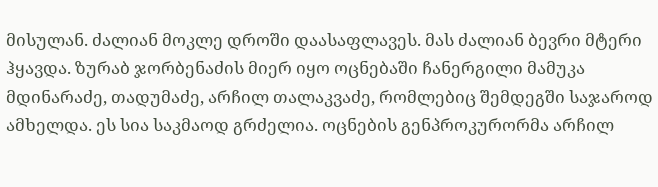მისულან. ძალიან მოკლე დროში დაასაფლავეს. მას ძალიან ბევრი მტერი ჰყავდა. ზურაბ ჯორბენაძის მიერ იყო ოცნებაში ჩანერგილი მამუკა მდინარაძე, თადუმაძე, არჩილ თალაკვაძე, რომლებიც შემდეგში საჯაროდ ამხელდა. ეს სია საკმაოდ გრძელია. ოცნების გენპროკურორმა არჩილ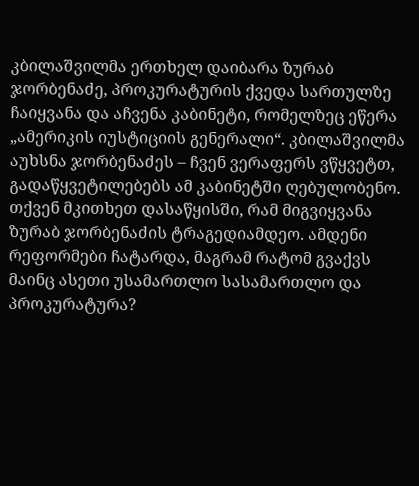კბილაშვილმა ერთხელ დაიბარა ზურაბ ჯორბენაძე, პროკურატურის ქვედა სართულზე ჩაიყვანა და აჩვენა კაბინეტი, რომელზეც ეწერა „ამერიკის იუსტიციის გენერალი“. კბილაშვილმა აუხსნა ჯორბენაძეს – ჩვენ ვერაფერს ვწყვეტთ, გადაწყვეტილებებს ამ კაბინეტში ღებულობენო. თქვენ მკითხეთ დასაწყისში, რამ მიგვიყვანა ზურაბ ჯორბენაძის ტრაგედიამდეო. ამდენი რეფორმები ჩატარდა, მაგრამ რატომ გვაქვს მაინც ასეთი უსამართლო სასამართლო და პროკურატურა?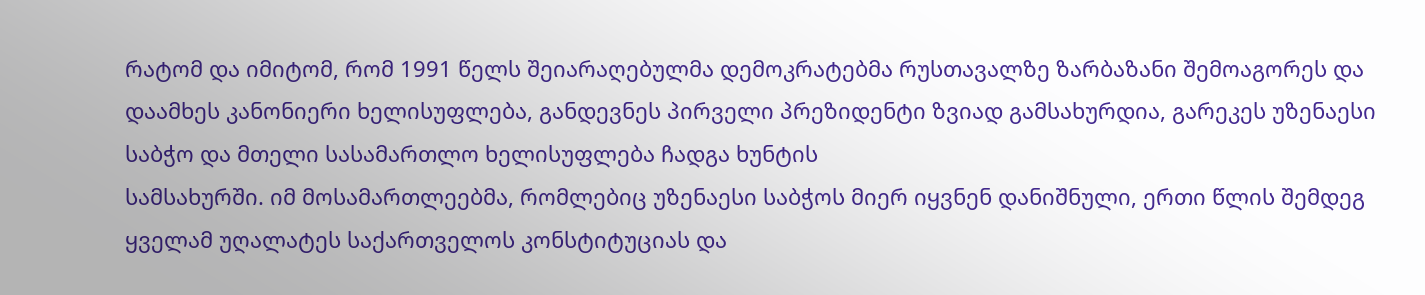რატომ და იმიტომ, რომ 1991 წელს შეიარაღებულმა დემოკრატებმა რუსთავალზე ზარბაზანი შემოაგორეს და დაამხეს კანონიერი ხელისუფლება, განდევნეს პირველი პრეზიდენტი ზვიად გამსახურდია, გარეკეს უზენაესი საბჭო და მთელი სასამართლო ხელისუფლება ჩადგა ხუნტის
სამსახურში. იმ მოსამართლეებმა, რომლებიც უზენაესი საბჭოს მიერ იყვნენ დანიშნული, ერთი წლის შემდეგ ყველამ უღალატეს საქართველოს კონსტიტუციას და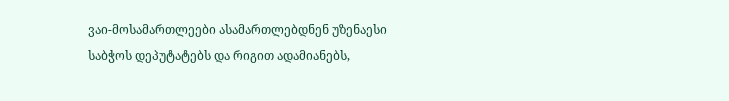ვაი-მოსამართლეები ასამართლებდნენ უზენაესი საბჭოს დეპუტატებს და რიგით ადამიანებს,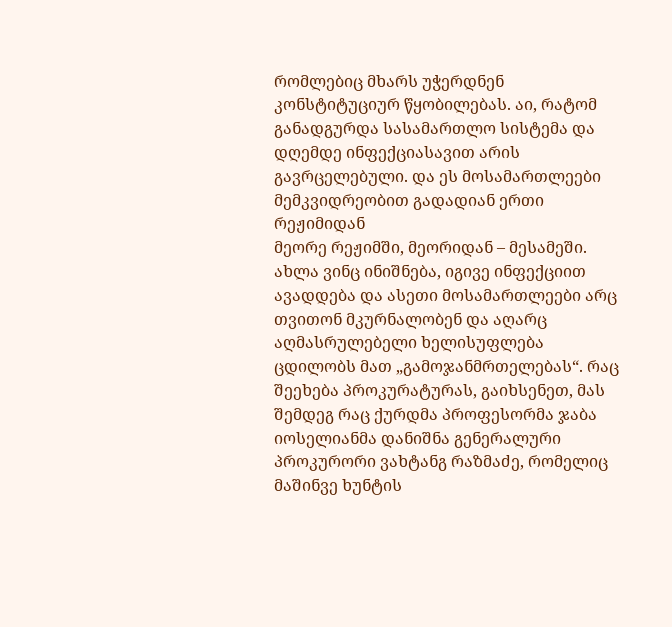რომლებიც მხარს უჭერდნენ კონსტიტუციურ წყობილებას. აი, რატომ განადგურდა სასამართლო სისტემა და დღემდე ინფექციასავით არის
გავრცელებული. და ეს მოსამართლეები მემკვიდრეობით გადადიან ერთი რეჟიმიდან
მეორე რეჟიმში, მეორიდან – მესამეში. ახლა ვინც ინიშნება, იგივე ინფექციით ავადდება და ასეთი მოსამართლეები არც თვითონ მკურნალობენ და აღარც აღმასრულებელი ხელისუფლება ცდილობს მათ „გამოჯანმრთელებას“. რაც შეეხება პროკურატურას, გაიხსენეთ, მას შემდეგ რაც ქურდმა პროფესორმა ჯაბა იოსელიანმა დანიშნა გენერალური პროკურორი ვახტანგ რაზმაძე, რომელიც მაშინვე ხუნტის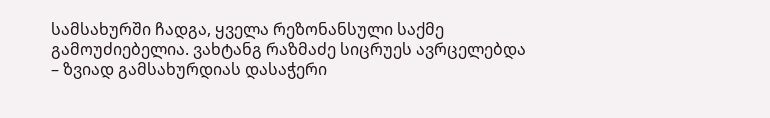სამსახურში ჩადგა, ყველა რეზონანსული საქმე გამოუძიებელია. ვახტანგ რაზმაძე სიცრუეს ავრცელებდა – ზვიად გამსახურდიას დასაჭერი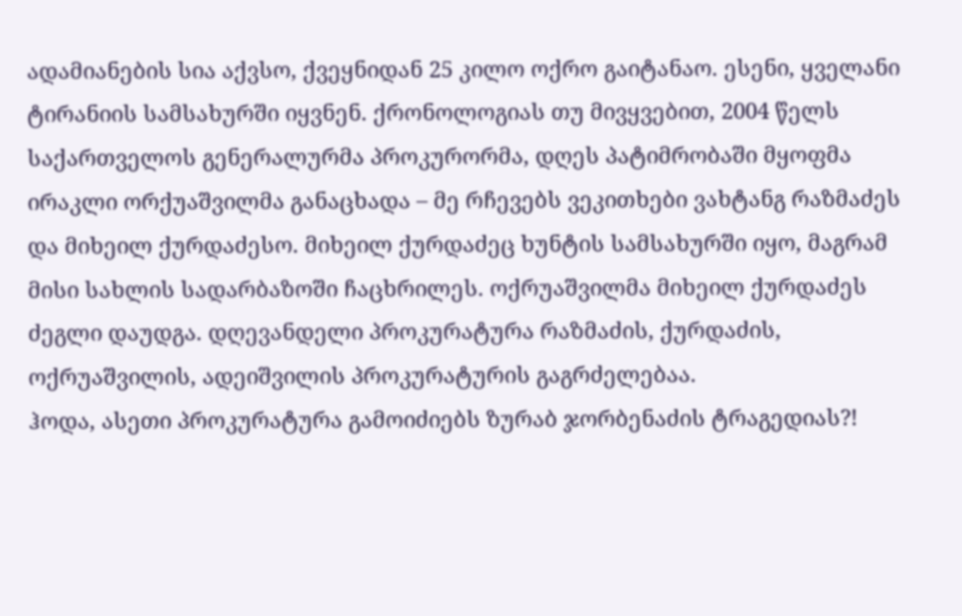ადამიანების სია აქვსო, ქვეყნიდან 25 კილო ოქრო გაიტანაო. ესენი, ყველანი ტირანიის სამსახურში იყვნენ. ქრონოლოგიას თუ მივყვებით, 2004 წელს საქართველოს გენერალურმა პროკურორმა, დღეს პატიმრობაში მყოფმა ირაკლი ორქუაშვილმა განაცხადა – მე რჩევებს ვეკითხები ვახტანგ რაზმაძეს და მიხეილ ქურდაძესო. მიხეილ ქურდაძეც ხუნტის სამსახურში იყო, მაგრამ მისი სახლის სადარბაზოში ჩაცხრილეს. ოქრუაშვილმა მიხეილ ქურდაძეს ძეგლი დაუდგა. დღევანდელი პროკურატურა რაზმაძის, ქურდაძის, ოქრუაშვილის, ადეიშვილის პროკურატურის გაგრძელებაა.
ჰოდა, ასეთი პროკურატურა გამოიძიებს ზურაბ ჯორბენაძის ტრაგედიას?!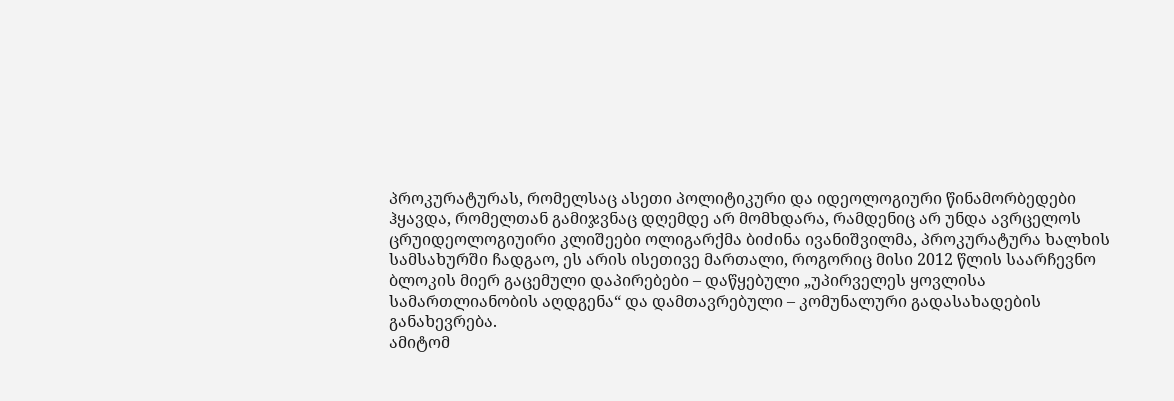პროკურატურას, რომელსაც ასეთი პოლიტიკური და იდეოლოგიური წინამორბედები ჰყავდა, რომელთან გამიჯვნაც დღემდე არ მომხდარა, რამდენიც არ უნდა ავრცელოს ცრუიდეოლოგიუირი კლიშეები ოლიგარქმა ბიძინა ივანიშვილმა, პროკურატურა ხალხის სამსახურში ჩადგაო, ეს არის ისეთივე მართალი, როგორიც მისი 2012 წლის საარჩევნო ბლოკის მიერ გაცემული დაპირებები – დაწყებული „უპირველეს ყოვლისა
სამართლიანობის აღდგენა“ და დამთავრებული – კომუნალური გადასახადების
განახევრება.
ამიტომ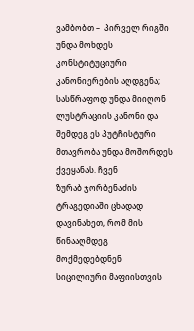ვამბობთ –  პირველ რიგში უნდა მოხდეს კონსტიტუციური კანონიერების აღდგენა; სასწრაფოდ უნდა მიიღონ ლუსტრაციის კანონი და შემდეგ ეს პუტჩისტური მთავრობა უნდა მოშორდეს ქვეყანას. ჩვენ
ზურაბ ჯორბენაძის ტრაგედიაში ცხადად დავინახეთ, რომ მის წინააღმდეგ მოქმედებდნენ სიცილიური მაფიისთვის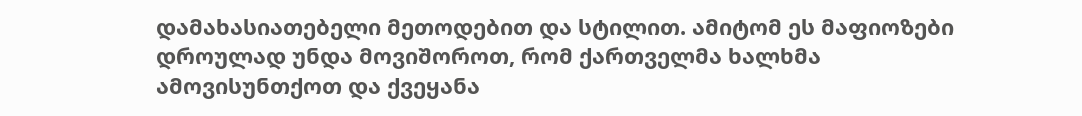დამახასიათებელი მეთოდებით და სტილით. ამიტომ ეს მაფიოზები დროულად უნდა მოვიშოროთ, რომ ქართველმა ხალხმა ამოვისუნთქოთ და ქვეყანა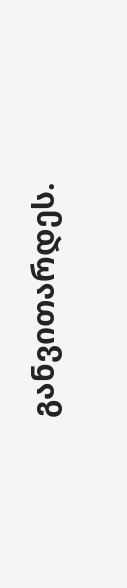განვითარდეს.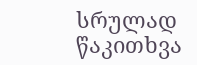სრულად წაკითხვა